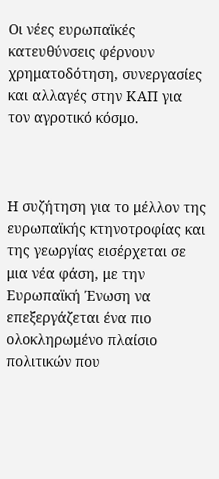Οι νέες ευρωπαϊκές κατευθύνσεις φέρνουν χρηματοδότηση, συνεργασίες και αλλαγές στην ΚΑΠ για τον αγροτικό κόσμο.



Η συζήτηση για το μέλλον της ευρωπαϊκής κτηνοτροφίας και της γεωργίας εισέρχεται σε μια νέα φάση, με την Ευρωπαϊκή Ένωση να επεξεργάζεται ένα πιο ολοκληρωμένο πλαίσιο πολιτικών που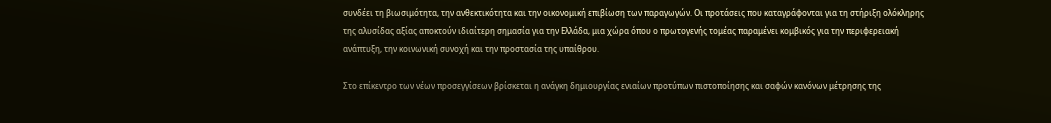συνδέει τη βιωσιμότητα, την ανθεκτικότητα και την οικονομική επιβίωση των παραγωγών. Οι προτάσεις που καταγράφονται για τη στήριξη ολόκληρης της αλυσίδας αξίας αποκτούν ιδιαίτερη σημασία για την Ελλάδα, μια χώρα όπου ο πρωτογενής τομέας παραμένει κομβικός για την περιφερειακή ανάπτυξη, την κοινωνική συνοχή και την προστασία της υπαίθρου.

Στο επίκεντρο των νέων προσεγγίσεων βρίσκεται η ανάγκη δημιουργίας ενιαίων προτύπων πιστοποίησης και σαφών κανόνων μέτρησης της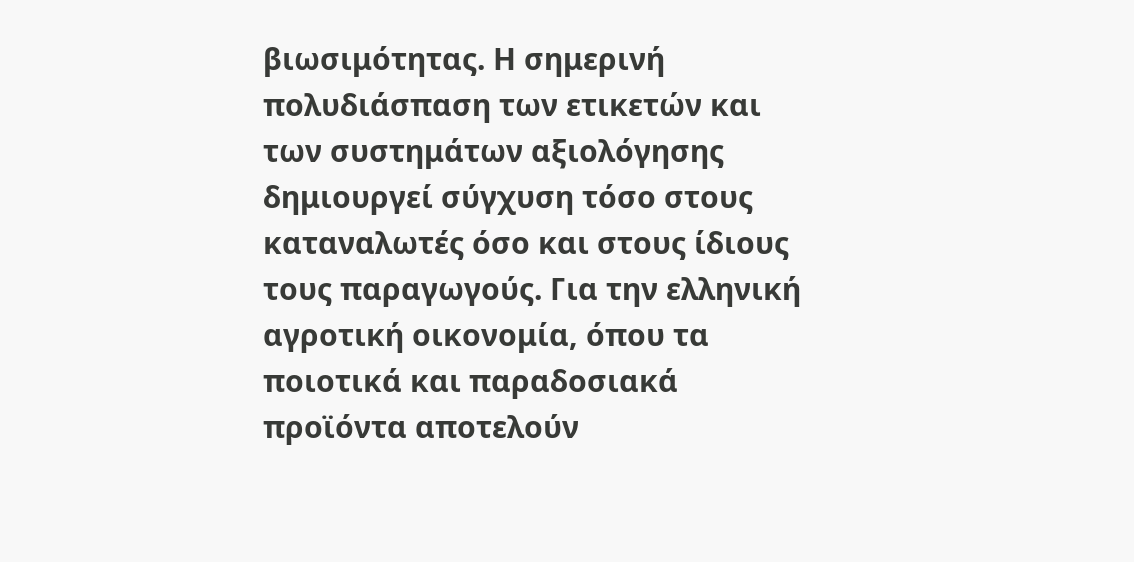βιωσιμότητας. Η σημερινή πολυδιάσπαση των ετικετών και των συστημάτων αξιολόγησης δημιουργεί σύγχυση τόσο στους καταναλωτές όσο και στους ίδιους τους παραγωγούς. Για την ελληνική αγροτική οικονομία, όπου τα ποιοτικά και παραδοσιακά προϊόντα αποτελούν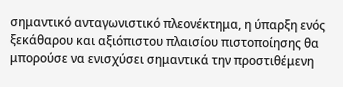σημαντικό ανταγωνιστικό πλεονέκτημα, η ύπαρξη ενός ξεκάθαρου και αξιόπιστου πλαισίου πιστοποίησης θα μπορούσε να ενισχύσει σημαντικά την προστιθέμενη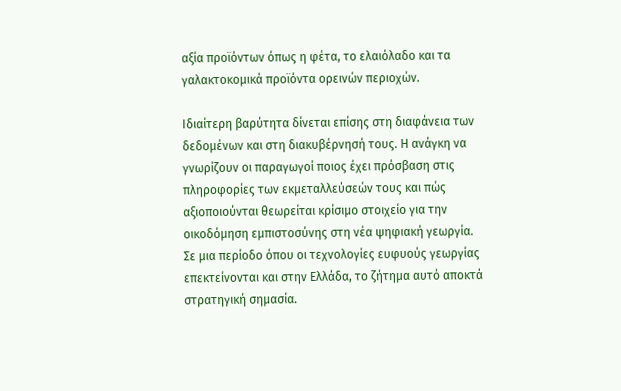αξία προϊόντων όπως η φέτα, το ελαιόλαδο και τα γαλακτοκομικά προϊόντα ορεινών περιοχών.

Ιδιαίτερη βαρύτητα δίνεται επίσης στη διαφάνεια των δεδομένων και στη διακυβέρνησή τους. Η ανάγκη να γνωρίζουν οι παραγωγοί ποιος έχει πρόσβαση στις πληροφορίες των εκμεταλλεύσεών τους και πώς αξιοποιούνται θεωρείται κρίσιμο στοιχείο για την οικοδόμηση εμπιστοσύνης στη νέα ψηφιακή γεωργία. Σε μια περίοδο όπου οι τεχνολογίες ευφυούς γεωργίας επεκτείνονται και στην Ελλάδα, το ζήτημα αυτό αποκτά στρατηγική σημασία.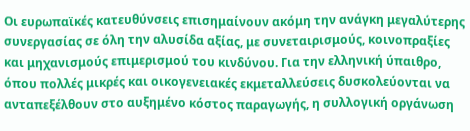Οι ευρωπαϊκές κατευθύνσεις επισημαίνουν ακόμη την ανάγκη μεγαλύτερης συνεργασίας σε όλη την αλυσίδα αξίας, με συνεταιρισμούς, κοινοπραξίες και μηχανισμούς επιμερισμού του κινδύνου. Για την ελληνική ύπαιθρο, όπου πολλές μικρές και οικογενειακές εκμεταλλεύσεις δυσκολεύονται να ανταπεξέλθουν στο αυξημένο κόστος παραγωγής, η συλλογική οργάνωση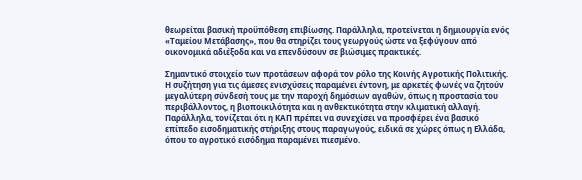θεωρείται βασική προϋπόθεση επιβίωσης. Παράλληλα, προτείνεται η δημιουργία ενός «Ταμείου Μετάβασης», που θα στηρίζει τους γεωργούς ώστε να ξεφύγουν από οικονομικά αδιέξοδα και να επενδύσουν σε βιώσιμες πρακτικές.

Σημαντικό στοιχείο των προτάσεων αφορά τον ρόλο της Κοινής Αγροτικής Πολιτικής. Η συζήτηση για τις άμεσες ενισχύσεις παραμένει έντονη, με αρκετές φωνές να ζητούν μεγαλύτερη σύνδεσή τους με την παροχή δημόσιων αγαθών, όπως η προστασία του περιβάλλοντος, η βιοποικιλότητα και η ανθεκτικότητα στην κλιματική αλλαγή. Παράλληλα, τονίζεται ότι η ΚΑΠ πρέπει να συνεχίσει να προσφέρει ένα βασικό επίπεδο εισοδηματικής στήριξης στους παραγωγούς, ειδικά σε χώρες όπως η Ελλάδα, όπου το αγροτικό εισόδημα παραμένει πιεσμένο.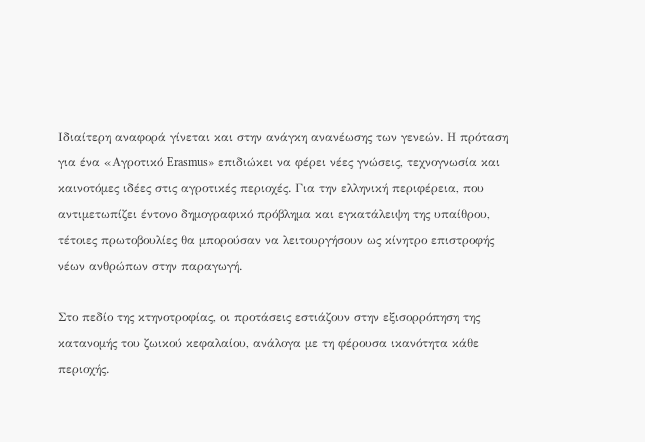Ιδιαίτερη αναφορά γίνεται και στην ανάγκη ανανέωσης των γενεών. Η πρόταση για ένα «Αγροτικό Erasmus» επιδιώκει να φέρει νέες γνώσεις, τεχνογνωσία και καινοτόμες ιδέες στις αγροτικές περιοχές. Για την ελληνική περιφέρεια, που αντιμετωπίζει έντονο δημογραφικό πρόβλημα και εγκατάλειψη της υπαίθρου, τέτοιες πρωτοβουλίες θα μπορούσαν να λειτουργήσουν ως κίνητρο επιστροφής νέων ανθρώπων στην παραγωγή.

Στο πεδίο της κτηνοτροφίας, οι προτάσεις εστιάζουν στην εξισορρόπηση της κατανομής του ζωικού κεφαλαίου, ανάλογα με τη φέρουσα ικανότητα κάθε περιοχής.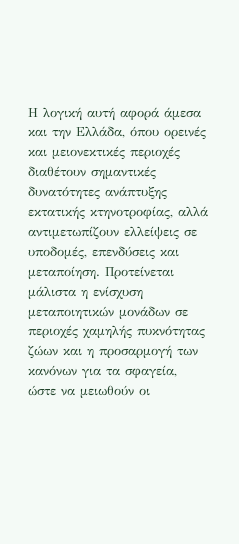Η λογική αυτή αφορά άμεσα και την Ελλάδα, όπου ορεινές και μειονεκτικές περιοχές διαθέτουν σημαντικές δυνατότητες ανάπτυξης εκτατικής κτηνοτροφίας, αλλά αντιμετωπίζουν ελλείψεις σε υποδομές, επενδύσεις και μεταποίηση. Προτείνεται μάλιστα η ενίσχυση μεταποιητικών μονάδων σε περιοχές χαμηλής πυκνότητας ζώων και η προσαρμογή των κανόνων για τα σφαγεία, ώστε να μειωθούν οι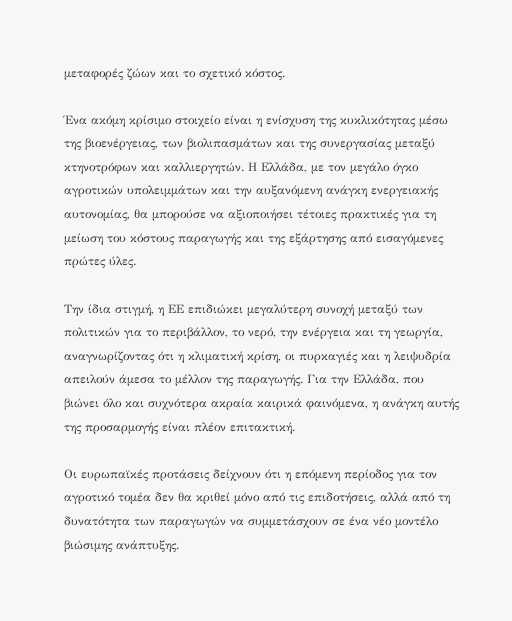μεταφορές ζώων και το σχετικό κόστος.

Ένα ακόμη κρίσιμο στοιχείο είναι η ενίσχυση της κυκλικότητας μέσω της βιοενέργειας, των βιολιπασμάτων και της συνεργασίας μεταξύ κτηνοτρόφων και καλλιεργητών. Η Ελλάδα, με τον μεγάλο όγκο αγροτικών υπολειμμάτων και την αυξανόμενη ανάγκη ενεργειακής αυτονομίας, θα μπορούσε να αξιοποιήσει τέτοιες πρακτικές για τη μείωση του κόστους παραγωγής και της εξάρτησης από εισαγόμενες πρώτες ύλες.

Την ίδια στιγμή, η ΕΕ επιδιώκει μεγαλύτερη συνοχή μεταξύ των πολιτικών για το περιβάλλον, το νερό, την ενέργεια και τη γεωργία, αναγνωρίζοντας ότι η κλιματική κρίση, οι πυρκαγιές και η λειψυδρία απειλούν άμεσα το μέλλον της παραγωγής. Για την Ελλάδα, που βιώνει όλο και συχνότερα ακραία καιρικά φαινόμενα, η ανάγκη αυτής της προσαρμογής είναι πλέον επιτακτική.

Οι ευρωπαϊκές προτάσεις δείχνουν ότι η επόμενη περίοδος για τον αγροτικό τομέα δεν θα κριθεί μόνο από τις επιδοτήσεις, αλλά από τη δυνατότητα των παραγωγών να συμμετάσχουν σε ένα νέο μοντέλο βιώσιμης ανάπτυξης.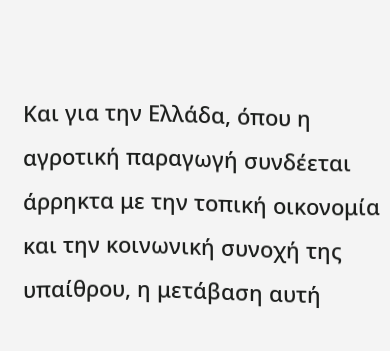Και για την Ελλάδα, όπου η αγροτική παραγωγή συνδέεται άρρηκτα με την τοπική οικονομία και την κοινωνική συνοχή της υπαίθρου, η μετάβαση αυτή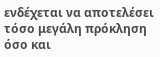ενδέχεται να αποτελέσει τόσο μεγάλη πρόκληση όσο και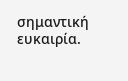σημαντική ευκαιρία.